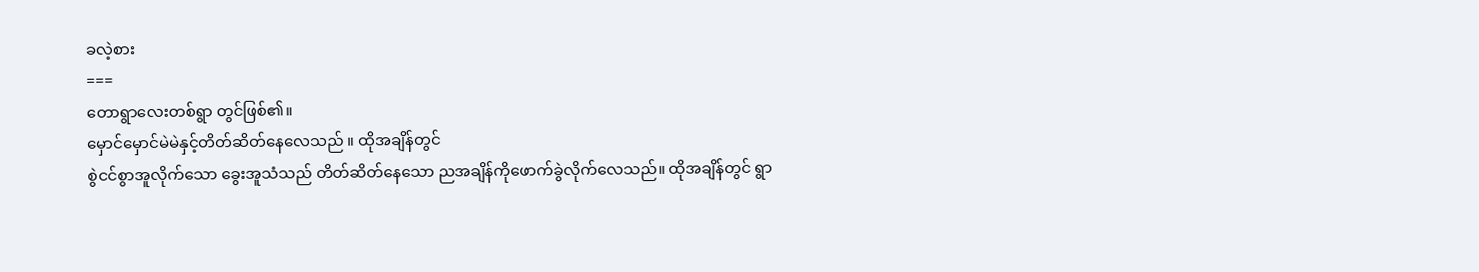ခလဲ့စား
===
တောရွာလေးတစ်ရွာ တွင်ဖြစ်၏။
မှောင်မှောင်မဲမဲနှင့်တိတ်ဆိတ်နေလေသည် ။ ထိုအချိန်တွင်
စွဲငင်စွာအူလိုက်သော ခွေးအူသံသည် တိတ်ဆိတ်နေသော ညအချိန်ကိုဖောက်ခွဲလိုက်လေသည်။ ထိုအချိန်တွင် ရွာ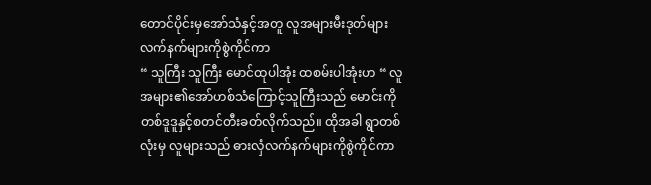တောင်ပိုင်းမှအော်သံနှင့်အတူ လူအများမီးဒုတ်များ
လက်နက်များကိုစွဲကိုင်ကာ
“ သူကြီး သူကြီး မောင်ထုပါအုံး ထစမ်းပါအုံးဟ “ လူအများ၏အော်ဟစ်သံကြောင့်သူကြီးသည် မောင်းကို
တစ်ဒူဒူနှင့်စတင်တီးခတ်လိုက်သည်။ ထိုအခါ ရွာတစ်လုံးမှ လူများသည် ဓားလှံလက်နက်များကိုစွဲကိုင်ကာ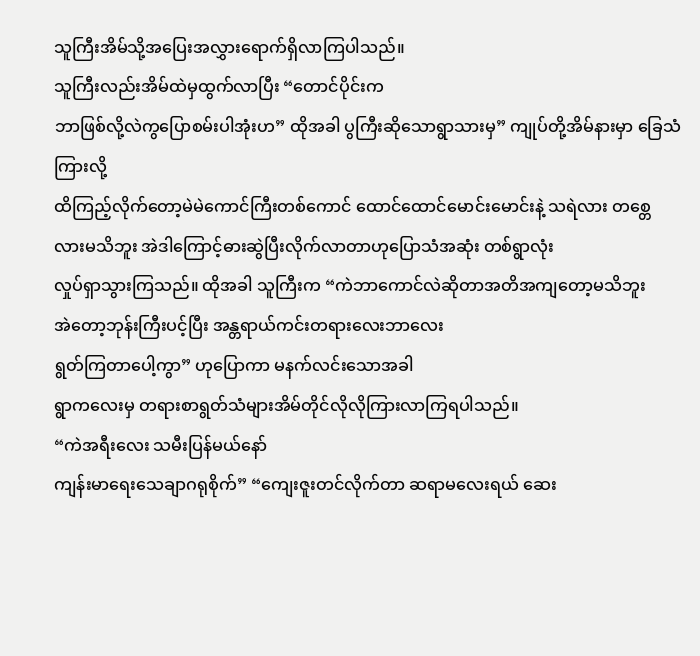သူကြီးအိမ်သို့အပြေးအလွှားရောက်ရှိလာကြပါသည်။
သူကြီးလည်းအိမ်ထဲမှထွက်လာပြီး “တောင်ပိုင်းက
ဘာဖြစ်လို့လဲကွပြောစမ်းပါအုံးဟ” ထိုအခါ ပွကြီးဆိုသောရွာသားမှ” ကျုပ်တို့အိမ်နားမှာ ခြေသံကြားလို့
ထိကြည့်လိုက်တော့မဲမဲကောင်ကြီးတစ်ကောင် ထောင်ထောင်မောင်းမောင်းနဲ့ သရဲလား တစ္တေလားမသိဘူး အဲဒါကြောင့်ဓားဆွဲပြီးလိုက်လာတာဟုပြောသံအဆုံး တစ်ရွာလုံး
လှုပ်ရှာသွားကြသည်။ ထိုအခါ သူကြီးက “ကဲဘာကောင်လဲဆိုတာအတိအကျတော့မသိဘူး
အဲတော့ဘုန်းကြီးပင့်ပြီး အန္တရာယ်ကင်းတရားလေးဘာလေး
ရွတ်ကြတာပေါ့ကွာ” ဟုပြောကာ မနက်လင်းသောအခါ
ရွာကလေးမှ တရားစာရွတ်သံများအိမ်တိုင်လိုလိုကြားလာကြရပါသည်။
“ကဲအရီးလေး သမီးပြန်မယ်နော်
ကျန်းမာရေးသေချာဂရုစိုက်” “ကျေးဇူးတင်လိုက်တာ ဆရာမလေးရယ် ဆေး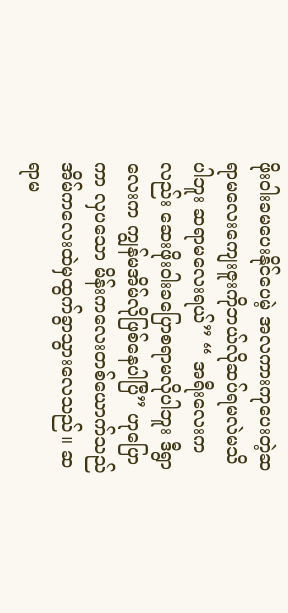ဖိုးဝါးခမပေးနိုင်ပေမဲ့ အလကားကုပေးတဲ့ဆရာမလေးကျေးဇူးကိုဘယ်လိုဆပ်ရမလဲမသိ
ပါဘူး ဆရာမလေးရယ်” “ အရီးလေးကလည်း ဆေးဖိုးဝါးခပြောစရာမလိုပါဘူး ဒီရွာလေးက ကျွန်မအိမ်လိုဖြစ်နေပါပြီ” ဟုပြောကာ လှပသော မိန်းကလေးတစ်ယောက်သည် အိမ်ကလေးထဲမှထွက်ခွာသွားလေသည်။ ဆရာမ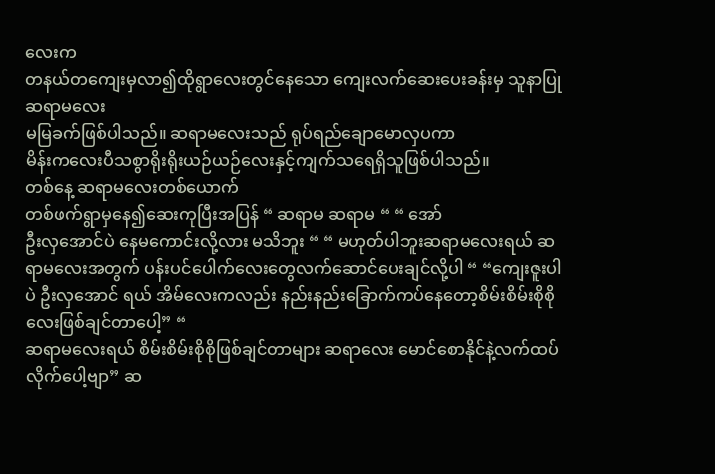လေးက
တနယ်တကျေးမှလာ၍ထိုရွာလေးတွင်နေသော ကျေးလက်ဆေးပေးခန်းမှ သူနာပြုဆရာမလေး
မမြခက်ဖြစ်ပါသည်။ ဆရာမလေးသည် ရုပ်ရည်ချောမောလှပကာ
မိန်းကလေးပီသစွာရိုးရိုးယဉ်ယဉ်လေးနှင့်ကျက်သရေရှိသူဖြစ်ပါသည်။
တစ်နေ့ ဆရာမလေးတစ်ယောက်
တစ်ဖက်ရွာမှနေ၍ဆေးကုပြီးအပြန် “ ဆရာမ ဆရာမ “ “ အော်
ဦးလှအောင်ပဲ နေမကောင်းလို့လား မသိဘူး “ “ မဟုတ်ပါဘူးဆရာမလေးရယ် ဆရာမလေးအတွက် ပန်းပင်ပေါက်လေးတွေလက်ဆောင်ပေးချင်လို့ပါ “ “ကျေးဇူးပါပဲ ဦးလှအောင် ရယ် အိမ်လေးကလည်း နည်းနည်းခြောက်ကပ်နေတော့စိမ်းစိမ်းစိုစိုလေးဖြစ်ချင်တာပေါ့” “
ဆရာမလေးရယ် စိမ်းစိမ်းစိုစိုဖြစ်ချင်တာများ ဆရာလေး မောင်စောနိုင်နဲ့လက်ထပ်လိုက်ပေါ့ဗျာ” ဆ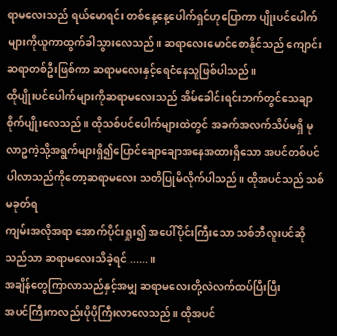ရာမလေးသည် ရယ်မောရင်း တစ်နေ့နေ့ပေါက်ရှင်ဟုပြောကာ ပျိုးပင်ပေါက်များကိုယူကာထွက်ခါသွားလေသည်။ ဆရာလေးမောင်စောနိုင်သည် ကျောင်းဆရာတစ်ဦးဖြစ်ကာ ဆရာမလေးနှင့်ရေငံနေသူဖြစ်ပါသည် ။
ထိုပျိုးပင်ပေါက်များကိုဆရာမလေးသည် အိမ်ခေါင်းရင်းဘက်တွင်သေချာစိုက်ပျိုးလေသည်။ ထိုသစ်ပင်ပေါက်များထဲတွင် အခက်အလက်သိပ်မရှိ မုလာဥကဲ့သို့အရွက်များရှိ၍ပြောင်ချောချောအနေအထားရှိသော အပင်တစ်ပင်ပါလာသည်ကိုတော့ဆရာမလေး သတိပြုမိလိုက်ပါသည်။ ထိုအပင်သည် သစ်မခုတ်ရ
ကျမ်းအလိုအရာ အောက်ပိုင်းရှုး၍ အပေါ်ပိုင်းကြီးသော သစ်ဘီလူးပင်ဆိုသည်သာ ဆရာမလေးသိခဲ့ရင် ......။
အချိန်တွေကြာလာသည်နှင့်အမျှ ဆရာမလေးတို့လဲလက်ထပ်ပြီးပြီး
အပင်ကြီးကလည်းပိုပိုကြီးလာလေသည်။ ထိုအပင်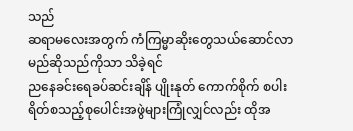သည်
ဆရာမလေးအတွက် ကံကြမ္မာဆိုးတွေသယ်ဆောင်လာမည်ဆိုသည်ကိုသာ သိခဲ့ရင်
ညနေခင်းရေခပ်ဆင်းချိန် ပျိုးနုတ် ကောက်စိုက် စပါးရိတ်စသည့်စုပေါင်းအဖွဲများကြုံလျှင်လည်း ထိုအ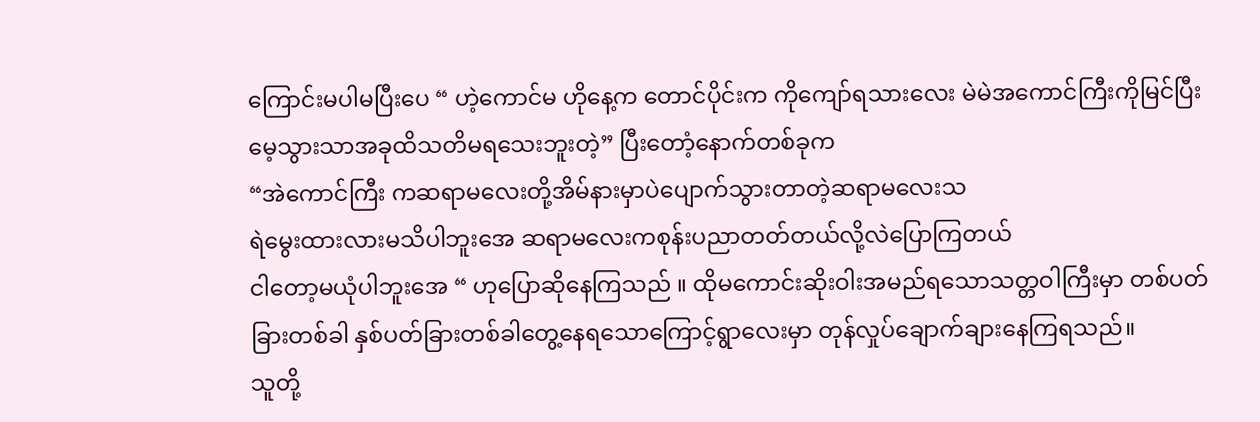ကြောင်းမပါမပြီးပေ “ ဟဲ့ကောင်မ ဟိုနေ့က တောင်ပိုင်းက ကိုကျော်ရသားလေး မဲမဲအကောင်ကြီးကိုမြင်ပြီး မေ့သွားသာအခုထိသတိမရသေးဘူးတဲ့” ပြီးတောံ့နောက်တစ်ခုက
“အဲကောင်ကြီး ကဆရာမလေးတို့အိမ်နားမှာပဲပျောက်သွားတာတဲ့ဆရာမလေးသ
ရဲမွေးထားလားမသိပါဘူးအေ ဆရာမလေးကစုန်းပညာတတ်တယ်လို့လဲပြောကြတယ်
ငါတော့မယုံပါဘူးအေ “ ဟုပြောဆိုနေကြသည် ။ ထိုမကောင်းဆိုးဝါးအမည်ရသောသတ္တဝါကြီးမှာ တစ်ပတ်ခြားတစ်ခါ နှစ်ပတ်ခြားတစ်ခါတွေ့နေရသောကြောင့်ရွာလေးမှာ တုန်လှုပ်ချောက်ချားနေကြရသည်။
သူတို့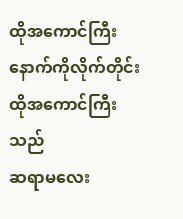ထိုအကောင်ကြီးနောက်ကိုလိုက်တိုင်း ထိုအကောင်ကြီးသည်
ဆရာမလေး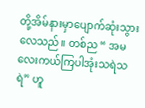တို့အိမ်နားမှာပျောက်ဆုံးသွားလေသည်။ တစ်ည “ အမလေးကယ်ကြပါအုံးသရဲသရဲ” ဟူ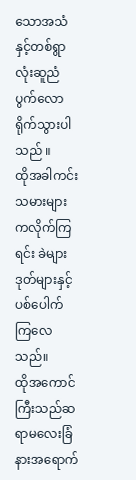သောအသံနှင့်တစ်ရွာလုံးဆူညံပွက်လောရိုက်သွားပါသည် ။
ထိုအခါကင်းသမားများကလိုက်ကြရင်း ခဲများဒုတ်များနှင့်ပစ်ပေါက်ကြလေသည်။
ထိုအကောင်ကြီးသည်ဆရာမလေးခြံနားအရောက်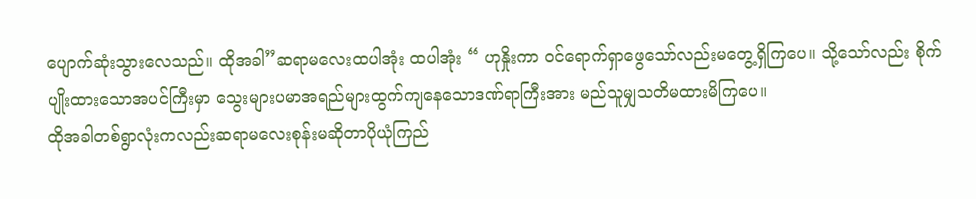ပျောက်ဆုံးသွားလေသည်။ ထိုအခါ”ဆရာမလေးထပါအုံး ထပါအုံး “ ဟုနှိုးကာ ၀င်ရောက်ရှာဖွေသော်လည်းမတွေ့ရှိကြပေ။ သို့သော်လည်း စိုက်ပျိုးထားသောအပင်ကြီးမှာ သွေးများပမာအရည်များထွက်ကျနေသောဒဏ်ရာကြီးအား မည်သူမျှသတိမထားမိကြပေ။
ထိုအခါတစ်ရွာလုံးကလည်းဆရာမလေးစုန်းမဆိုတာပိုယုံကြည်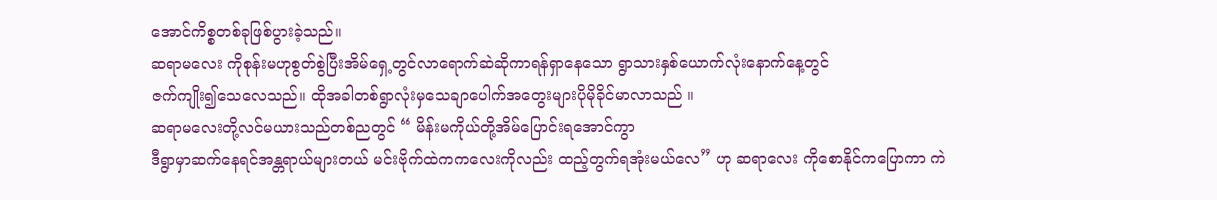အောင်ကိစ္စတစ်ခုဖြစ်ပွားခဲ့သည်။
ဆရာမလေး ကိုစုန်းမဟုစွတ်စွဲပြီးအိမ်ရှေ့တွင်လာရောက်ဆဲဆိုကာရန်ရှာနေသော ရွာသားနှစ်ယောက်လုံးနောက်နေ့တွင်
ဇက်ကျိုး၍သေလေသည်။ ထိုအခါတစ်ရွာလုံးမှသေချာပေါက်အတွေးများပိုမိုခိုင်မာလာသည် ။
ဆရာမလေးတို့လင်မယားသည်တစ်ညတွင် “ မိန်းမကိုယ်တို့အိမ်ပြောင်းရအောင်ကွာ
ဒီရွာမှာဆက်နေရင်အန္တရာယ်များတယ် မင်းဗိုက်ထဲကကလေးကိုလည်း ထည့်တွက်ရအုံးမယ်လေ” ဟု ဆရာလေး ကိုစောနိုင်ကပြောကာ ကဲ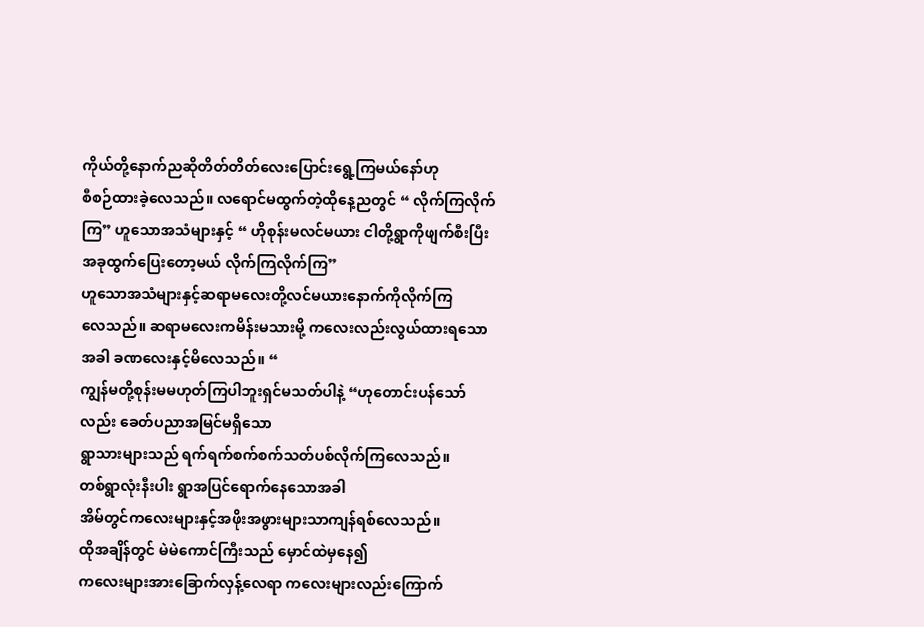ကိုယ်တို့နောက်ညဆိုတိတ်တိတ်လေးပြောင်းရွေ့ကြမယ်နော်ဟု
စီစဉ်ထားခဲ့လေသည်။ လရောင်မထွက်တဲ့ထိုနေ့ညတွင် “ လိုက်ကြလိုက်ကြ” ဟူသောအသံများနှင့် “ ဟိုစုန်းမလင်မယား ငါတို့ရွာကိုဖျက်စီးပြီးအခုထွက်ပြေးတော့မယ် လိုက်ကြလိုက်ကြ”
ဟူသောအသံများနှင့်ဆရာမလေးတို့လင်မယားနောက်ကိုလိုက်ကြ
လေသည်။ ဆရာမလေးကမိန်းမသားမို့ ကလေးလည်းလွယ်ထားရသောအခါ ခဏလေးနှင့်မိလေသည်။ “
ကျွန်မတို့စုန်းမမဟုတ်ကြပါဘူးရှင်မသတ်ပါနဲ့ “ဟုတောင်းပန်သော်လည်း ခေတ်ပညာအမြင်မရှိသော
ရွာသားများသည် ရက်ရက်စက်စက်သတ်ပစ်လိုက်ကြလေသည်။
တစ်ရွာလုံးနီးပါး ရွာအပြင်ရောက်နေသောအခါ
အိမ်တွင်ကလေးများနှင့်အဖိုးအဖွားများသာကျန်ရစ်လေသည်။
ထိုအချိန်တွင် မဲမဲကောင်ကြီးသည် မှောင်ထဲမှနေ၍
ကလေးများအားခြောက်လှန့်လေရာ ကလေးများလည်းကြောက်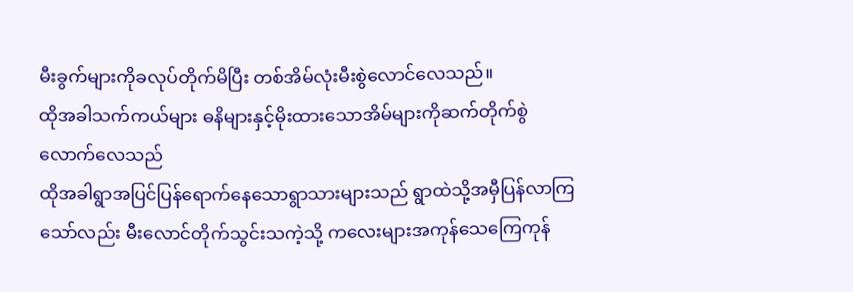မီးခွက်များကိုခလုပ်တိုက်မိပြီး တစ်အိမ်လုံးမီးစွဲလောင်လေသည်။
ထိုအခါသက်ကယ်များ ဓနိများနှင့်မိုးထားသောအိမ်များကိုဆက်တိုက်စွဲလောက်လေသည်
ထိုအခါရွာအပြင်ပြန်ရောက်နေသောရွာသားများသည် ရွာထဲသို့အမှီပြန်လာကြသော်လည်း မီးလောင်တိုက်သွင်းသကဲ့သို့ ကလေးများအကုန်သေကြေကုန်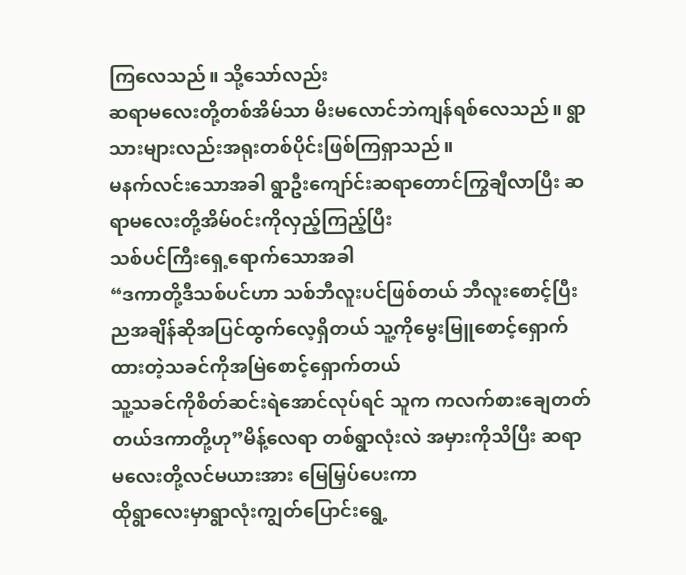ကြလေသည်။ သို့သော်လည်း
ဆရာမလေးတို့တစ်အိမ်သာ မိးမလောင်ဘဲကျန်ရစ်လေသည်။ ရွာသားများလည်းအရုးတစ်ပိုင်းဖြစ်ကြရှာသည်။
မနက်လင်းသောအခါ ရွာဦးကျော်င်းဆရာတောင်ကြွချီလာပြီး ဆရာမလေးတို့အိမ်၀င်းကိုလှည့်ကြည့်ပြီး
သစ်ပင်ကြီးရှေ့ရောက်သောအခါ
“ဒကာတို့ဒီသစ်ပင်ဟာ သစ်ဘီလူးပင်ဖြစ်တယ် ဘီလူးစောင့်ပြီးညအချိန်ဆိုအပြင်ထွက်လေ့ရှိတယ် သူ့ကိုမွေးမြူစောင့်ရှောက်ထားတဲ့သခင်ကိုအမြဲစောင့်ရှောက်တယ်
သူ့သခင်ကိုစိတ်ဆင်းရဲအောင်လုပ်ရင် သူက ကလက်စားချေတတ်တယ်ဒကာတို့ဟု”မိန့်လေရာ တစ်ရွာလုံးလဲ အမှားကိုသိပြီး ဆရာမလေးတို့လင်မယားအား မြေမြှပ်ပေးကာ
ထိုရွာလေးမှာရွာလုံးကျွတ်ပြောင်းရွေ့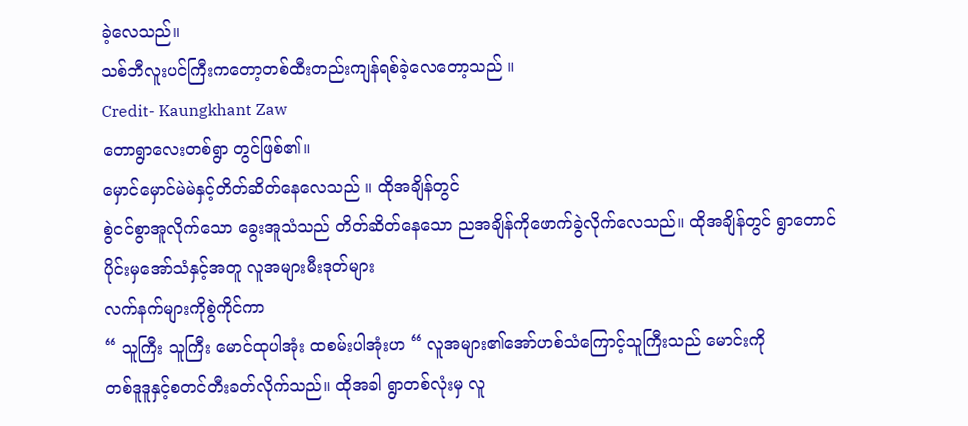ခဲ့လေသည်။
သစ်ဘီလူးပင်ကြီးကတော့တစ်ထီးတည်းကျန်ရစ်ခဲ့လေတော့သည် ။
Credit- Kaungkhant Zaw
တောရွာလေးတစ်ရွာ တွင်ဖြစ်၏။
မှောင်မှောင်မဲမဲနှင့်တိတ်ဆိတ်နေလေသည် ။ ထိုအချိန်တွင်
စွဲငင်စွာအူလိုက်သော ခွေးအူသံသည် တိတ်ဆိတ်နေသော ညအချိန်ကိုဖောက်ခွဲလိုက်လေသည်။ ထိုအချိန်တွင် ရွာတောင်ပိုင်းမှအော်သံနှင့်အတူ လူအများမီးဒုတ်များ
လက်နက်များကိုစွဲကိုင်ကာ
“ သူကြီး သူကြီး မောင်ထုပါအုံး ထစမ်းပါအုံးဟ “ လူအများ၏အော်ဟစ်သံကြောင့်သူကြီးသည် မောင်းကို
တစ်ဒူဒူနှင့်စတင်တီးခတ်လိုက်သည်။ ထိုအခါ ရွာတစ်လုံးမှ လူ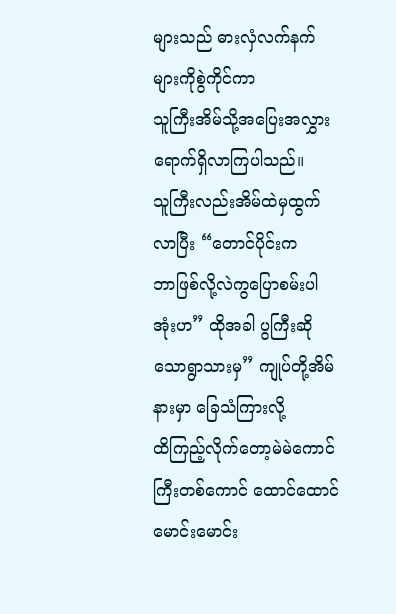များသည် ဓားလှံလက်နက်များကိုစွဲကိုင်ကာ
သူကြီးအိမ်သို့အပြေးအလွှားရောက်ရှိလာကြပါသည်။
သူကြီးလည်းအိမ်ထဲမှထွက်လာပြီး “တောင်ပိုင်းက
ဘာဖြစ်လို့လဲကွပြောစမ်းပါအုံးဟ” ထိုအခါ ပွကြီးဆိုသောရွာသားမှ” ကျုပ်တို့အိမ်နားမှာ ခြေသံကြားလို့
ထိကြည့်လိုက်တော့မဲမဲကောင်ကြီးတစ်ကောင် ထောင်ထောင်မောင်းမောင်း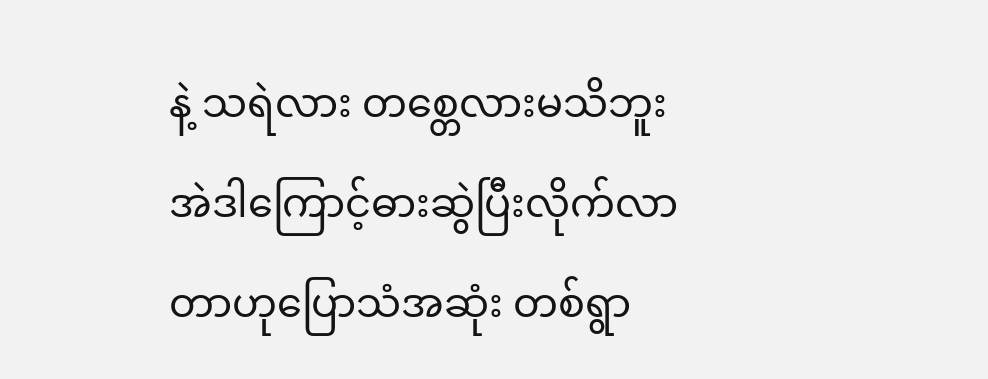နဲ့ သရဲလား တစ္တေလားမသိဘူး အဲဒါကြောင့်ဓားဆွဲပြီးလိုက်လာတာဟုပြောသံအဆုံး တစ်ရွာ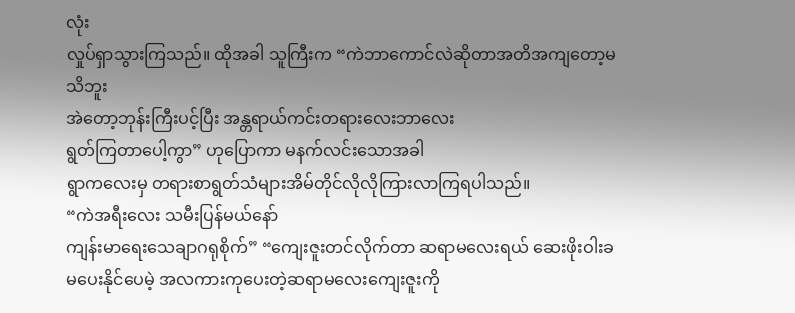လုံး
လှုပ်ရှာသွားကြသည်။ ထိုအခါ သူကြီးက “ကဲဘာကောင်လဲဆိုတာအတိအကျတော့မသိဘူး
အဲတော့ဘုန်းကြီးပင့်ပြီး အန္တရာယ်ကင်းတရားလေးဘာလေး
ရွတ်ကြတာပေါ့ကွာ” ဟုပြောကာ မနက်လင်းသောအခါ
ရွာကလေးမှ တရားစာရွတ်သံများအိမ်တိုင်လိုလိုကြားလာကြရပါသည်။
“ကဲအရီးလေး သမီးပြန်မယ်နော်
ကျန်းမာရေးသေချာဂရုစိုက်” “ကျေးဇူးတင်လိုက်တာ ဆရာမလေးရယ် ဆေးဖိုးဝါးခမပေးနိုင်ပေမဲ့ အလကားကုပေးတဲ့ဆရာမလေးကျေးဇူးကို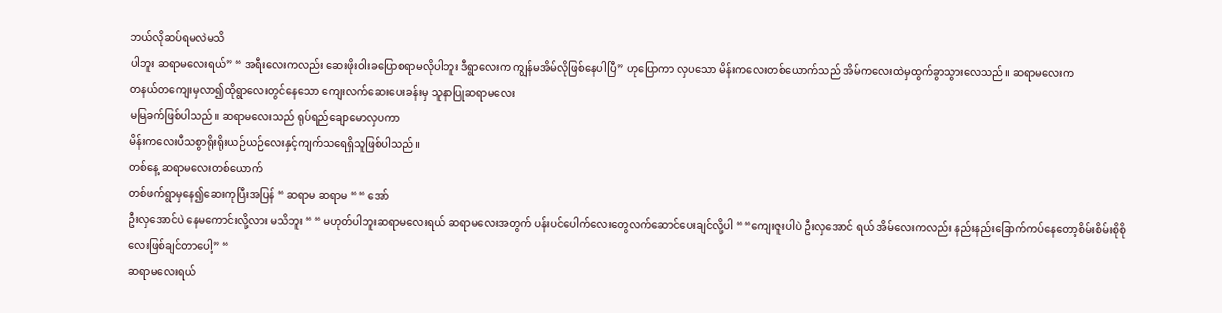ဘယ်လိုဆပ်ရမလဲမသိ
ပါဘူး ဆရာမလေးရယ်” “ အရီးလေးကလည်း ဆေးဖိုးဝါးခပြောစရာမလိုပါဘူး ဒီရွာလေးက ကျွန်မအိမ်လိုဖြစ်နေပါပြီ” ဟုပြောကာ လှပသော မိန်းကလေးတစ်ယောက်သည် အိမ်ကလေးထဲမှထွက်ခွာသွားလေသည်။ ဆရာမလေးက
တနယ်တကျေးမှလာ၍ထိုရွာလေးတွင်နေသော ကျေးလက်ဆေးပေးခန်းမှ သူနာပြုဆရာမလေး
မမြခက်ဖြစ်ပါသည်။ ဆရာမလေးသည် ရုပ်ရည်ချောမောလှပကာ
မိန်းကလေးပီသစွာရိုးရိုးယဉ်ယဉ်လေးနှင့်ကျက်သရေရှိသူဖြစ်ပါသည်။
တစ်နေ့ ဆရာမလေးတစ်ယောက်
တစ်ဖက်ရွာမှနေ၍ဆေးကုပြီးအပြန် “ ဆရာမ ဆရာမ “ “ အော်
ဦးလှအောင်ပဲ နေမကောင်းလို့လား မသိဘူး “ “ မဟုတ်ပါဘူးဆရာမလေးရယ် ဆရာမလေးအတွက် ပန်းပင်ပေါက်လေးတွေလက်ဆောင်ပေးချင်လို့ပါ “ “ကျေးဇူးပါပဲ ဦးလှအောင် ရယ် အိမ်လေးကလည်း နည်းနည်းခြောက်ကပ်နေတော့စိမ်းစိမ်းစိုစိုလေးဖြစ်ချင်တာပေါ့” “
ဆရာမလေးရယ်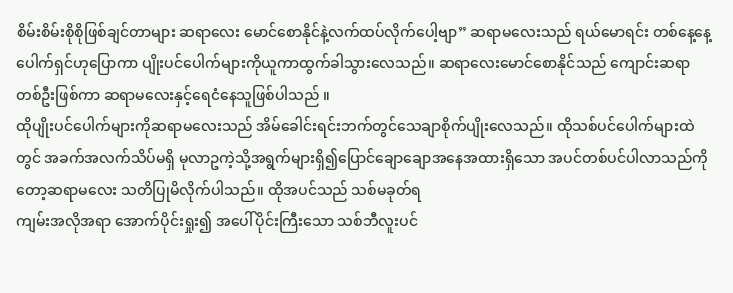စိမ်းစိမ်းစိုစိုဖြစ်ချင်တာများ ဆရာလေး မောင်စောနိုင်နဲ့လက်ထပ်လိုက်ပေါ့ဗျာ” ဆရာမလေးသည် ရယ်မောရင်း တစ်နေ့နေ့ပေါက်ရှင်ဟုပြောကာ ပျိုးပင်ပေါက်များကိုယူကာထွက်ခါသွားလေသည်။ ဆရာလေးမောင်စောနိုင်သည် ကျောင်းဆရာတစ်ဦးဖြစ်ကာ ဆရာမလေးနှင့်ရေငံနေသူဖြစ်ပါသည် ။
ထိုပျိုးပင်ပေါက်များကိုဆရာမလေးသည် အိမ်ခေါင်းရင်းဘက်တွင်သေချာစိုက်ပျိုးလေသည်။ ထိုသစ်ပင်ပေါက်များထဲတွင် အခက်အလက်သိပ်မရှိ မုလာဥကဲ့သို့အရွက်များရှိ၍ပြောင်ချောချောအနေအထားရှိသော အပင်တစ်ပင်ပါလာသည်ကိုတော့ဆရာမလေး သတိပြုမိလိုက်ပါသည်။ ထိုအပင်သည် သစ်မခုတ်ရ
ကျမ်းအလိုအရာ အောက်ပိုင်းရှုး၍ အပေါ်ပိုင်းကြီးသော သစ်ဘီလူးပင်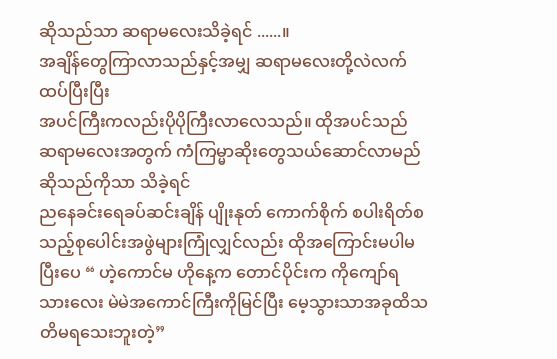ဆိုသည်သာ ဆရာမလေးသိခဲ့ရင် ......။
အချိန်တွေကြာလာသည်နှင့်အမျှ ဆရာမလေးတို့လဲလက်ထပ်ပြီးပြီး
အပင်ကြီးကလည်းပိုပိုကြီးလာလေသည်။ ထိုအပင်သည်
ဆရာမလေးအတွက် ကံကြမ္မာဆိုးတွေသယ်ဆောင်လာမည်ဆိုသည်ကိုသာ သိခဲ့ရင်
ညနေခင်းရေခပ်ဆင်းချိန် ပျိုးနုတ် ကောက်စိုက် စပါးရိတ်စသည့်စုပေါင်းအဖွဲများကြုံလျှင်လည်း ထိုအကြောင်းမပါမပြီးပေ “ ဟဲ့ကောင်မ ဟိုနေ့က တောင်ပိုင်းက ကိုကျော်ရသားလေး မဲမဲအကောင်ကြီးကိုမြင်ပြီး မေ့သွားသာအခုထိသတိမရသေးဘူးတဲ့”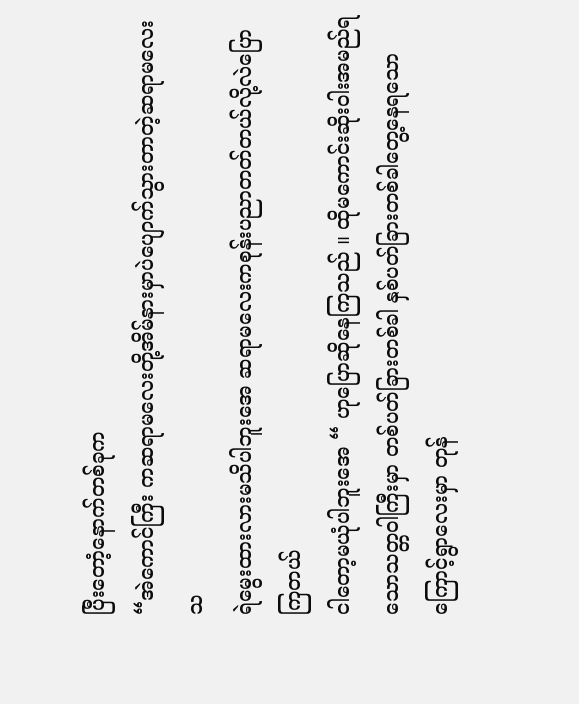ပြီးတောံ့နောက်တစ်ခုက
“အဲကောင်ကြီး ကဆရာမလေးတို့အိမ်နားမှာပဲပျောက်သွားတာတဲ့ဆရာမလေးသ
ရဲမွေးထားလားမသိပါဘူးအေ ဆရာမလေးကစုန်းပညာတတ်တယ်လို့လဲပြောကြတယ်
ငါတော့မယုံပါဘူးအေ “ ဟုပြောဆိုနေကြသည် ။ ထိုမကောင်းဆိုးဝါးအမည်ရသောသတ္တဝါကြီးမှာ တစ်ပတ်ခြားတစ်ခါ နှစ်ပတ်ခြားတစ်ခါတွေ့နေရသောကြောင့်ရွာလေးမှာ တုန်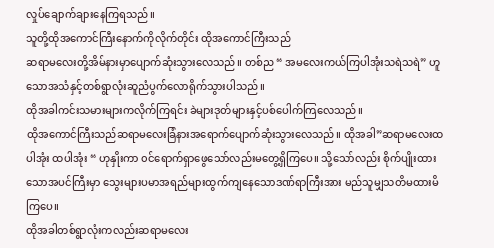လှုပ်ချောက်ချားနေကြရသည်။
သူတို့ထိုအကောင်ကြီးနောက်ကိုလိုက်တိုင်း ထိုအကောင်ကြီးသည်
ဆရာမလေးတို့အိမ်နားမှာပျောက်ဆုံးသွားလေသည်။ တစ်ည “ အမလေးကယ်ကြပါအုံးသရဲသရဲ” ဟူသောအသံနှင့်တစ်ရွာလုံးဆူညံပွက်လောရိုက်သွားပါသည် ။
ထိုအခါကင်းသမားများကလိုက်ကြရင်း ခဲများဒုတ်များနှင့်ပစ်ပေါက်ကြလေသည်။
ထိုအကောင်ကြီးသည်ဆရာမလေးခြံနားအရောက်ပျောက်ဆုံးသွားလေသည်။ ထိုအခါ”ဆရာမလေးထပါအုံး ထပါအုံး “ ဟုနှိုးကာ ၀င်ရောက်ရှာဖွေသော်လည်းမတွေ့ရှိကြပေ။ သို့သော်လည်း စိုက်ပျိုးထားသောအပင်ကြီးမှာ သွေးများပမာအရည်များထွက်ကျနေသောဒဏ်ရာကြီးအား မည်သူမျှသတိမထားမိကြပေ။
ထိုအခါတစ်ရွာလုံးကလည်းဆရာမလေး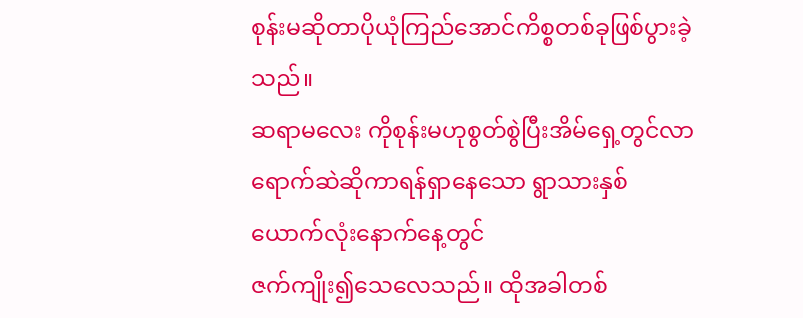စုန်းမဆိုတာပိုယုံကြည်အောင်ကိစ္စတစ်ခုဖြစ်ပွားခဲ့သည်။
ဆရာမလေး ကိုစုန်းမဟုစွတ်စွဲပြီးအိမ်ရှေ့တွင်လာရောက်ဆဲဆိုကာရန်ရှာနေသော ရွာသားနှစ်ယောက်လုံးနောက်နေ့တွင်
ဇက်ကျိုး၍သေလေသည်။ ထိုအခါတစ်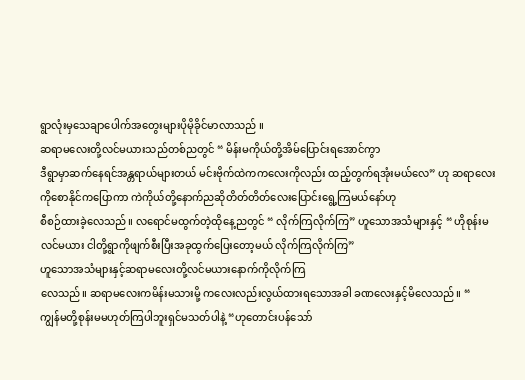ရွာလုံးမှသေချာပေါက်အတွေးများပိုမိုခိုင်မာလာသည် ။
ဆရာမလေးတို့လင်မယားသည်တစ်ညတွင် “ မိန်းမကိုယ်တို့အိမ်ပြောင်းရအောင်ကွာ
ဒီရွာမှာဆက်နေရင်အန္တရာယ်များတယ် မင်းဗိုက်ထဲကကလေးကိုလည်း ထည့်တွက်ရအုံးမယ်လေ” ဟု ဆရာလေး ကိုစောနိုင်ကပြောကာ ကဲကိုယ်တို့နောက်ညဆိုတိတ်တိတ်လေးပြောင်းရွေ့ကြမယ်နော်ဟု
စီစဉ်ထားခဲ့လေသည်။ လရောင်မထွက်တဲ့ထိုနေ့ညတွင် “ လိုက်ကြလိုက်ကြ” ဟူသောအသံများနှင့် “ ဟိုစုန်းမလင်မယား ငါတို့ရွာကိုဖျက်စီးပြီးအခုထွက်ပြေးတော့မယ် လိုက်ကြလိုက်ကြ”
ဟူသောအသံများနှင့်ဆရာမလေးတို့လင်မယားနောက်ကိုလိုက်ကြ
လေသည်။ ဆရာမလေးကမိန်းမသားမို့ ကလေးလည်းလွယ်ထားရသောအခါ ခဏလေးနှင့်မိလေသည်။ “
ကျွန်မတို့စုန်းမမဟုတ်ကြပါဘူးရှင်မသတ်ပါနဲ့ “ဟုတောင်းပန်သော်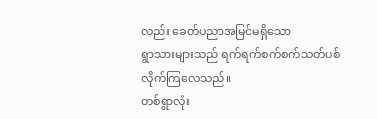လည်း ခေတ်ပညာအမြင်မရှိသော
ရွာသားများသည် ရက်ရက်စက်စက်သတ်ပစ်လိုက်ကြလေသည်။
တစ်ရွာလုံး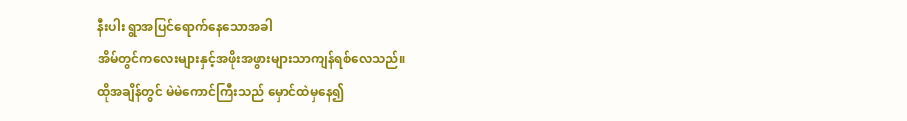နီးပါး ရွာအပြင်ရောက်နေသောအခါ
အိမ်တွင်ကလေးများနှင့်အဖိုးအဖွားများသာကျန်ရစ်လေသည်။
ထိုအချိန်တွင် မဲမဲကောင်ကြီးသည် မှောင်ထဲမှနေ၍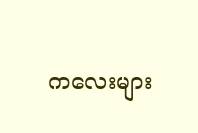ကလေးများ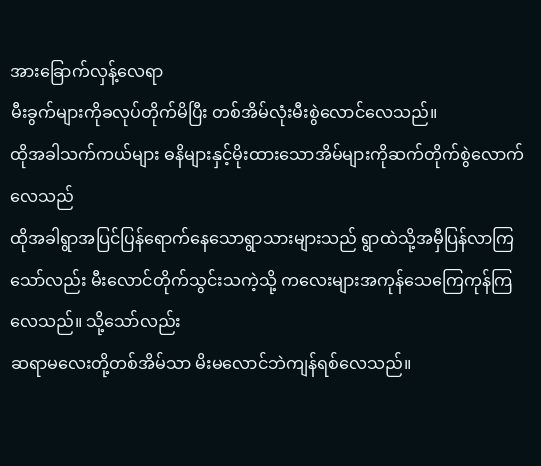အားခြောက်လှန့်လေရာ
မီးခွက်များကိုခလုပ်တိုက်မိပြီး တစ်အိမ်လုံးမီးစွဲလောင်လေသည်။
ထိုအခါသက်ကယ်များ ဓနိများနှင့်မိုးထားသောအိမ်များကိုဆက်တိုက်စွဲလောက်လေသည်
ထိုအခါရွာအပြင်ပြန်ရောက်နေသောရွာသားများသည် ရွာထဲသို့အမှီပြန်လာကြသော်လည်း မီးလောင်တိုက်သွင်းသကဲ့သို့ ကလေးများအကုန်သေကြေကုန်ကြလေသည်။ သို့သော်လည်း
ဆရာမလေးတို့တစ်အိမ်သာ မိးမလောင်ဘဲကျန်ရစ်လေသည်။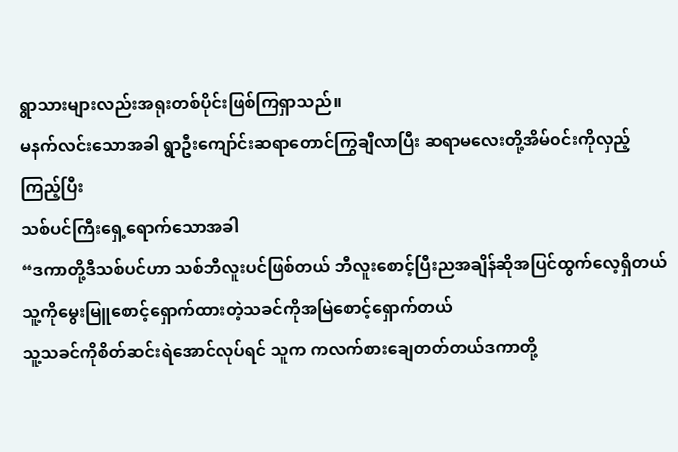ရွာသားများလည်းအရုးတစ်ပိုင်းဖြစ်ကြရှာသည်။
မနက်လင်းသောအခါ ရွာဦးကျော်င်းဆရာတောင်ကြွချီလာပြီး ဆရာမလေးတို့အိမ်၀င်းကိုလှည့်ကြည့်ပြီး
သစ်ပင်ကြီးရှေ့ရောက်သောအခါ
“ဒကာတို့ဒီသစ်ပင်ဟာ သစ်ဘီလူးပင်ဖြစ်တယ် ဘီလူးစောင့်ပြီးညအချိန်ဆိုအပြင်ထွက်လေ့ရှိတယ် သူ့ကိုမွေးမြူစောင့်ရှောက်ထားတဲ့သခင်ကိုအမြဲစောင့်ရှောက်တယ်
သူ့သခင်ကိုစိတ်ဆင်းရဲအောင်လုပ်ရင် သူက ကလက်စားချေတတ်တယ်ဒကာတို့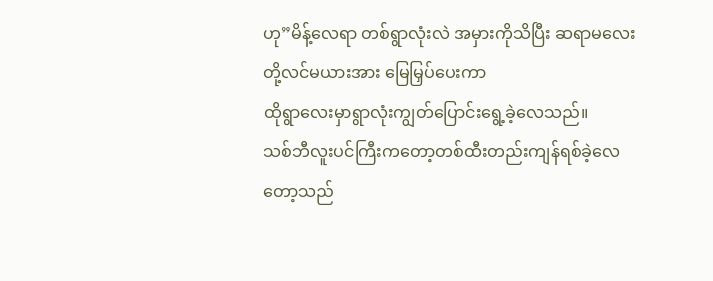ဟု”မိန့်လေရာ တစ်ရွာလုံးလဲ အမှားကိုသိပြီး ဆရာမလေးတို့လင်မယားအား မြေမြှပ်ပေးကာ
ထိုရွာလေးမှာရွာလုံးကျွတ်ပြောင်းရွေ့ခဲ့လေသည်။
သစ်ဘီလူးပင်ကြီးကတော့တစ်ထီးတည်းကျန်ရစ်ခဲ့လေတော့သည်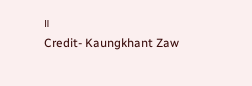။
Credit- Kaungkhant Zaw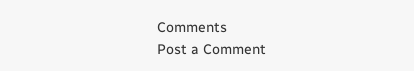Comments
Post a Comment